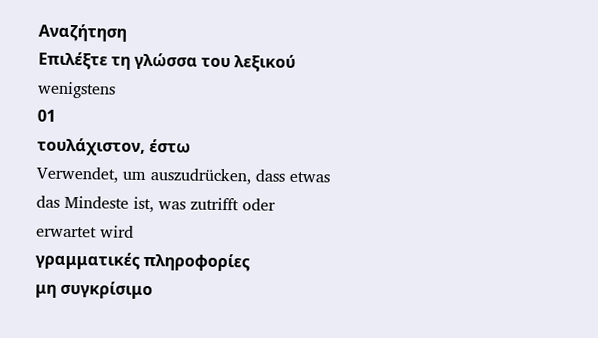Αναζήτηση
Επιλέξτε τη γλώσσα του λεξικού
wenigstens
01
τουλάχιστον, έστω
Verwendet, um auszudrücken, dass etwas das Mindeste ist, was zutrifft oder erwartet wird
γραμματικές πληροφορίες
μη συγκρίσιμο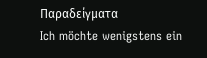Παραδείγματα
Ich möchte wenigstens ein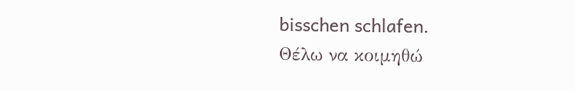bisschen schlafen.
Θέλω να κοιμηθώ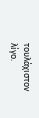τουλάχιστον λίγο.